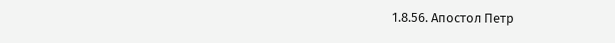1.8.56. Апостол Петр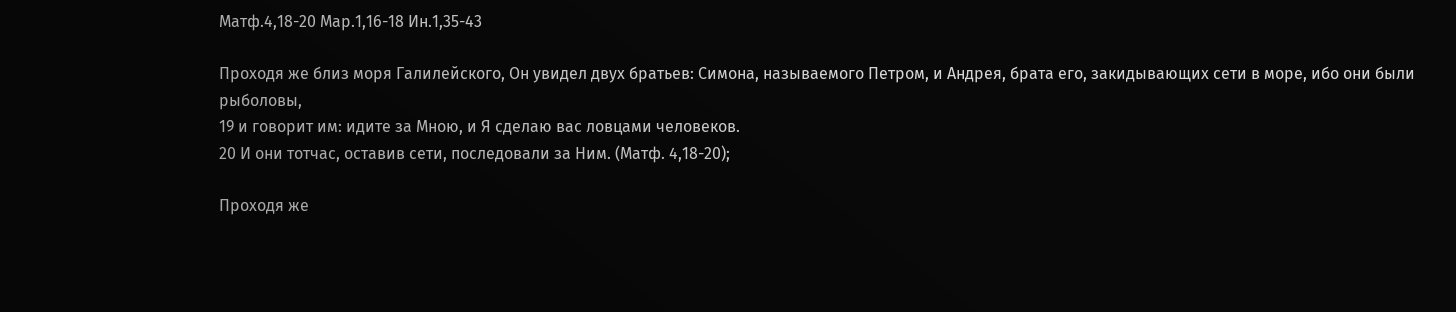Матф.4,18-20 Мар.1,16-18 Ин.1,35-43

Проходя же близ моря Галилейского, Он увидел двух братьев: Симона, называемого Петром, и Андрея, брата его, закидывающих сети в море, ибо они были рыболовы,
19 и говорит им: идите за Мною, и Я сделаю вас ловцами человеков.
20 И они тотчас, оставив сети, последовали за Ним. (Матф. 4,18-20);

Проходя же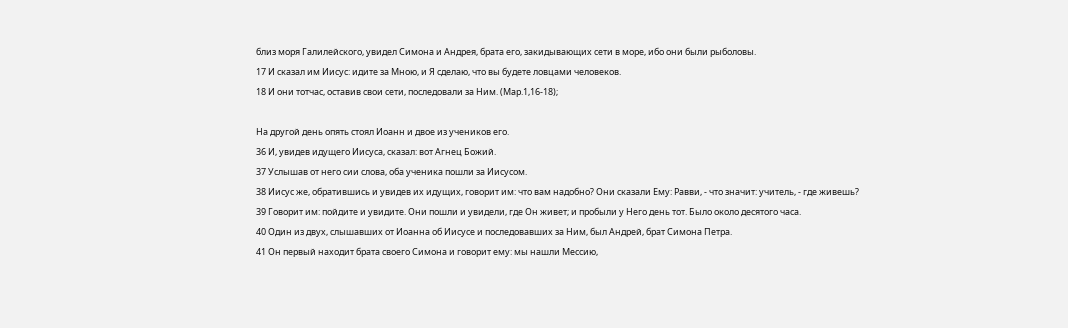близ моря Галилейского, увидел Симона и Андрея, брата его, закидывающих сети в море, ибо они были рыболовы.
17 И сказал им Иисус: идите за Мною, и Я сделаю, что вы будете ловцами человеков.
18 И они тотчас, оставив свои сети, последовали за Ним. (Мар.1,16-18);

На другой день опять стоял Иоанн и двое из учеников его.
36 И, увидев идущего Иисуса, сказал: вот Агнец Божий.
37 Услышав от него сии слова, оба ученика пошли за Иисусом.
38 Иисус же, обратившись и увидев их идущих, говорит им: что вам надобно? Они сказали Ему: Равви, - что значит: учитель, - где живешь?
39 Говорит им: пойдите и увидите. Они пошли и увидели, где Он живет; и пробыли у Него день тот. Было около десятого часа.
40 Один из двух, слышавших от Иоанна об Иисусе и последовавших за Ним, был Андрей, брат Симона Петра.
41 Он первый находит брата своего Симона и говорит ему: мы нашли Мессию,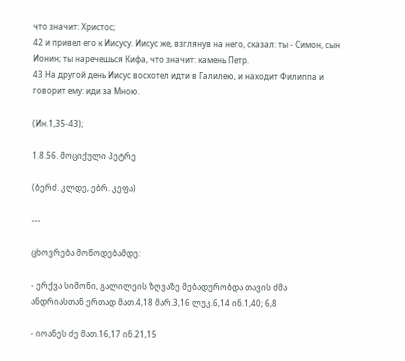что значит: Христос;
42 и привел его к Иисусу. Иисус же, взглянув на него, сказал: ты - Симон, сын Ионин; ты наречешься Кифа, что значит: камень Петр.
43 На другой день Иисус восхотел идти в Галилею, и находит Филиппа и говорит ему: иди за Мною.

(Ин.1,35-43);

1.8.56. მოციქული პეტრე

(ბერძ. კლდე, ებრ. კეფა)

---

ცხოვრება მოწოდებამდე:

- ერქვა სიმონი, გალილეის ზღვაზე მებადურობდა თავის ძმა ანდრიასთან ერთად მათ.4,18 მარ.3,16 ლუკ.6,14 ინ.1,40; 6,8

- იოანეს ძე მათ.16,17 ინ.21,15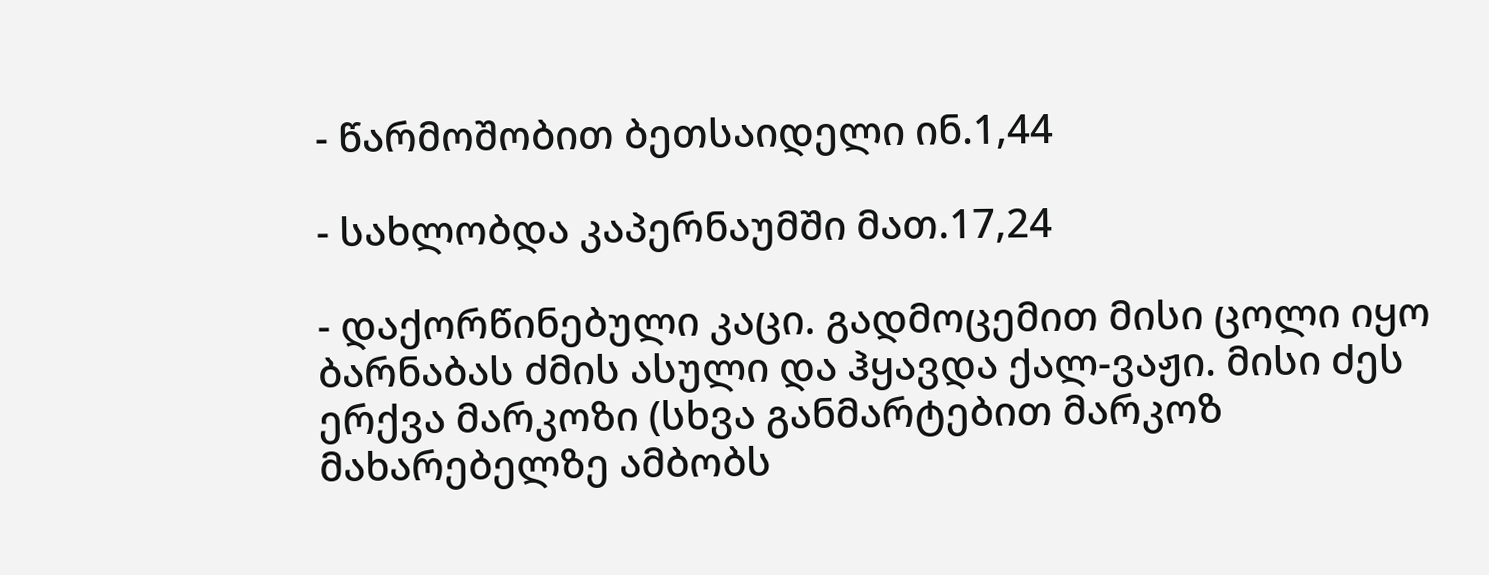- წარმოშობით ბეთსაიდელი ინ.1,44

- სახლობდა კაპერნაუმში მათ.17,24

- დაქორწინებული კაცი. გადმოცემით მისი ცოლი იყო ბარნაბას ძმის ასული და ჰყავდა ქალ-ვაჟი. მისი ძეს ერქვა მარკოზი (სხვა განმარტებით მარკოზ მახარებელზე ამბობს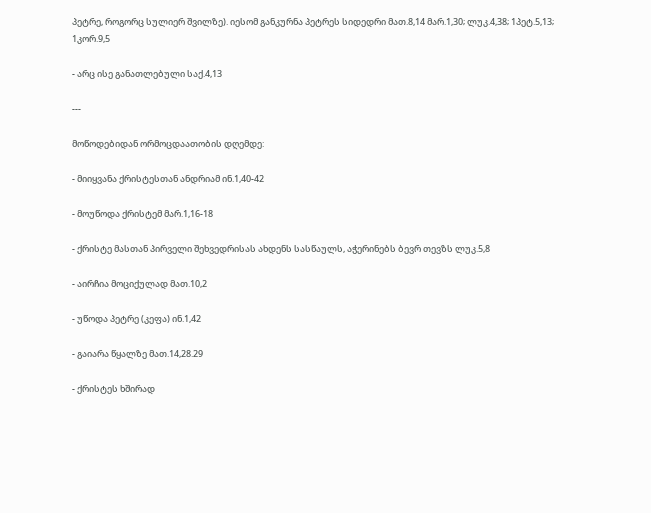პეტრე, როგორც სულიერ შვილზე). იესომ განკურნა პეტრეს სიდედრი მათ.8,14 მარ.1,30; ლუკ.4,38; 1პეტ.5,13; 1კორ.9,5

- არც ისე განათლებული საქ.4,13

---

მოწოდებიდან ორმოცდაათობის დღემდე:

- მიიყვანა ქრისტესთან ანდრიამ ინ.1,40-42

- მოუწოდა ქრისტემ მარ.1,16-18

- ქრისტე მასთან პირველი შეხვედრისას ახდენს სასწაულს, აჭერინებს ბევრ თევზს ლუკ.5,8

- აირჩია მოციქულად მათ.10,2

- უწოდა პეტრე (კეფა) ინ.1,42

- გაიარა წყალზე მათ.14,28.29

- ქრისტეს ხშირად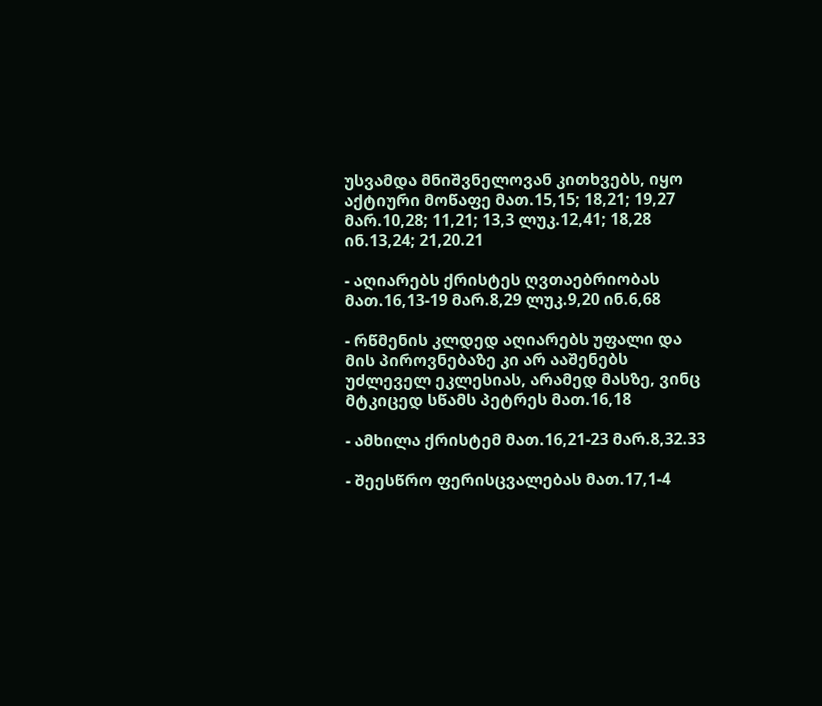უსვამდა მნიშვნელოვან კითხვებს, იყო აქტიური მოწაფე მათ.15,15; 18,21; 19,27 მარ.10,28; 11,21; 13,3 ლუკ.12,41; 18,28 ინ.13,24; 21,20.21

- აღიარებს ქრისტეს ღვთაებრიობას მათ.16,13-19 მარ.8,29 ლუკ.9,20 ინ.6,68

- რწმენის კლდედ აღიარებს უფალი და მის პიროვნებაზე კი არ ააშენებს უძლეველ ეკლესიას, არამედ მასზე, ვინც მტკიცედ სწამს პეტრეს მათ.16,18

- ამხილა ქრისტემ მათ.16,21-23 მარ.8,32.33

- შეესწრო ფერისცვალებას მათ.17,1-4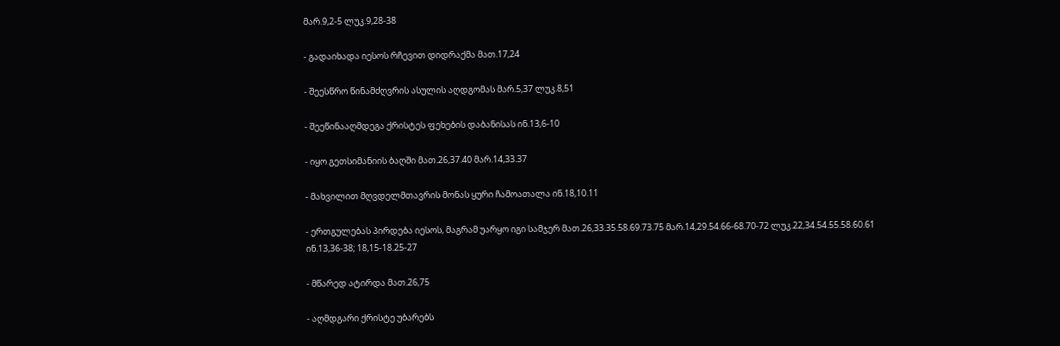მარ.9,2-5 ლუკ.9,28-38

- გადაიხადა იესოს რჩევით დიდრაქმა მათ.17,24

- შეესწრო წინამძღვრის ასულის აღდგომას მარ.5,37 ლუკ.8,51

- შეეწინააღმდეგა ქრისტეს ფეხების დაბანისას ინ.13,6-10

- იყო გეთსიმანიის ბაღში მათ.26,37.40 მარ.14,33.37

- მახვილით მღვდელმთავრის მონას ყური ჩამოათალა ინ.18,10.11

- ერთგულებას პირდება იესოს, მაგრამ უარყო იგი სამჯერ მათ.26,33.35.58.69.73.75 მარ.14,29.54.66-68.70-72 ლუკ.22,34.54.55.58.60.61 ინ.13,36-38; 18,15-18.25-27

- მწარედ ატირდა მათ.26,75

- აღმდგარი ქრისტე უბარებს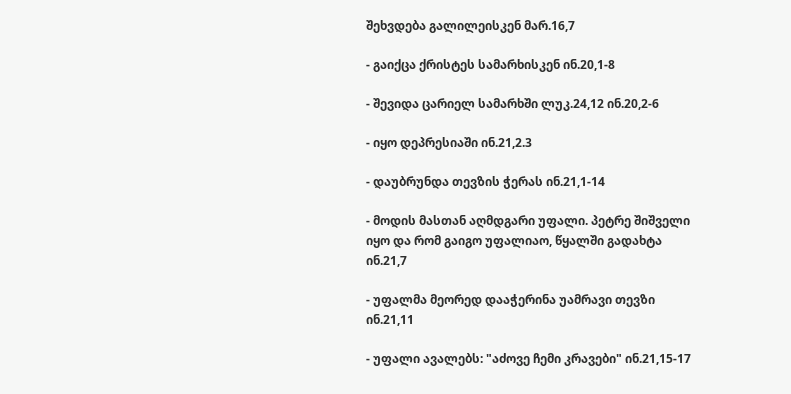შეხვდება გალილეისკენ მარ.16,7

- გაიქცა ქრისტეს სამარხისკენ ინ.20,1-8

- შევიდა ცარიელ სამარხში ლუკ.24,12 ინ.20,2-6

- იყო დეპრესიაში ინ.21,2.3

- დაუბრუნდა თევზის ჭერას ინ.21,1-14

- მოდის მასთან აღმდგარი უფალი. პეტრე შიშველი იყო და რომ გაიგო უფალიაო, წყალში გადახტა ინ.21,7

- უფალმა მეორედ დააჭერინა უამრავი თევზი ინ.21,11

- უფალი ავალებს: "აძოვე ჩემი კრავები" ინ.21,15-17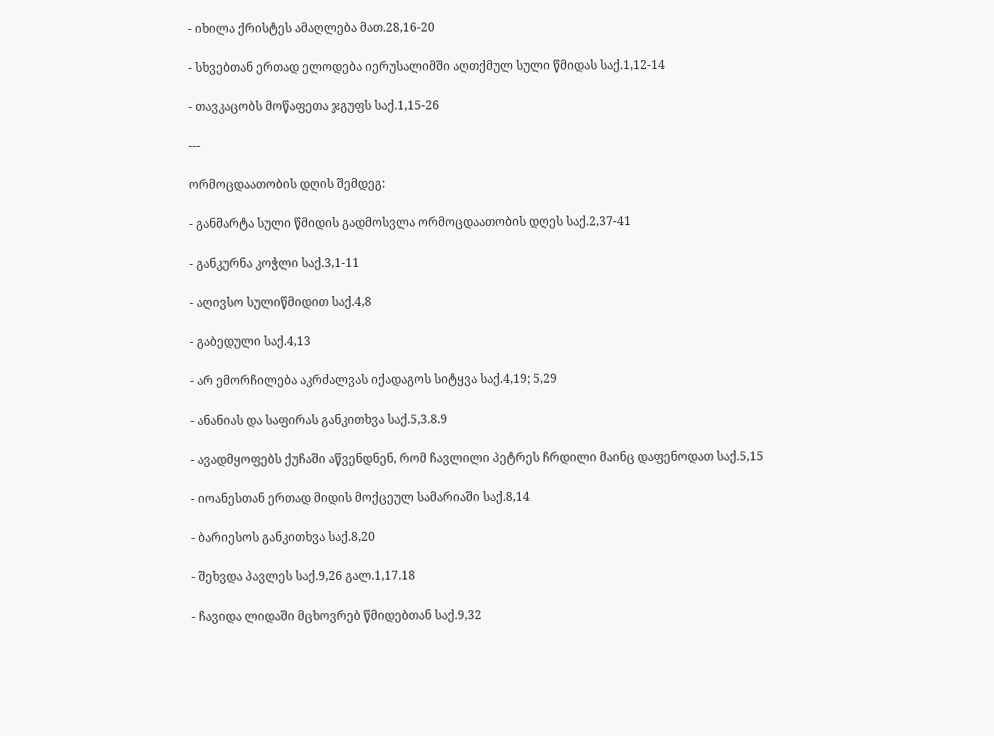- იხილა ქრისტეს ამაღლება მათ.28,16-20

- სხვებთან ერთად ელოდება იერუსალიმში აღთქმულ სული წმიდას საქ.1,12-14

- თავკაცობს მოწაფეთა ჯგუფს საქ.1,15-26

---

ორმოცდაათობის დღის შემდეგ:

- განმარტა სული წმიდის გადმოსვლა ორმოცდაათობის დღეს საქ.2,37-41

- განკურნა კოჭლი საქ.3,1-11

- აღივსო სულიწმიდით საქ.4,8

- გაბედული საქ.4,13

- არ ემორჩილება აკრძალვას იქადაგოს სიტყვა საქ.4,19; 5,29

- ანანიას და საფირას განკითხვა საქ.5,3.8.9

- ავადმყოფებს ქუჩაში აწვენდნენ, რომ ჩავლილი პეტრეს ჩრდილი მაინც დაფენოდათ საქ.5,15

- იოანესთან ერთად მიდის მოქცეულ სამარიაში საქ.8,14

- ბარიესოს განკითხვა საქ.8,20

- შეხვდა პავლეს საქ.9,26 გალ.1,17.18

- ჩავიდა ლიდაში მცხოვრებ წმიდებთან საქ.9,32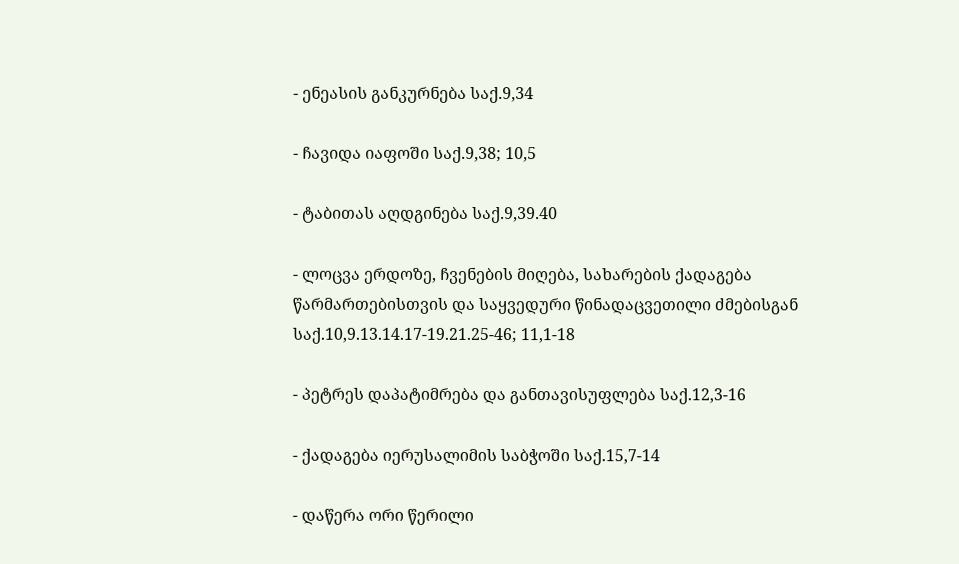- ენეასის განკურნება საქ.9,34

- ჩავიდა იაფოში საქ.9,38; 10,5

- ტაბითას აღდგინება საქ.9,39.40

- ლოცვა ერდოზე, ჩვენების მიღება, სახარების ქადაგება წარმართებისთვის და საყვედური წინადაცვეთილი ძმებისგან საქ.10,9.13.14.17-19.21.25-46; 11,1-18

- პეტრეს დაპატიმრება და განთავისუფლება საქ.12,3-16

- ქადაგება იერუსალიმის საბჭოში საქ.15,7-14

- დაწერა ორი წერილი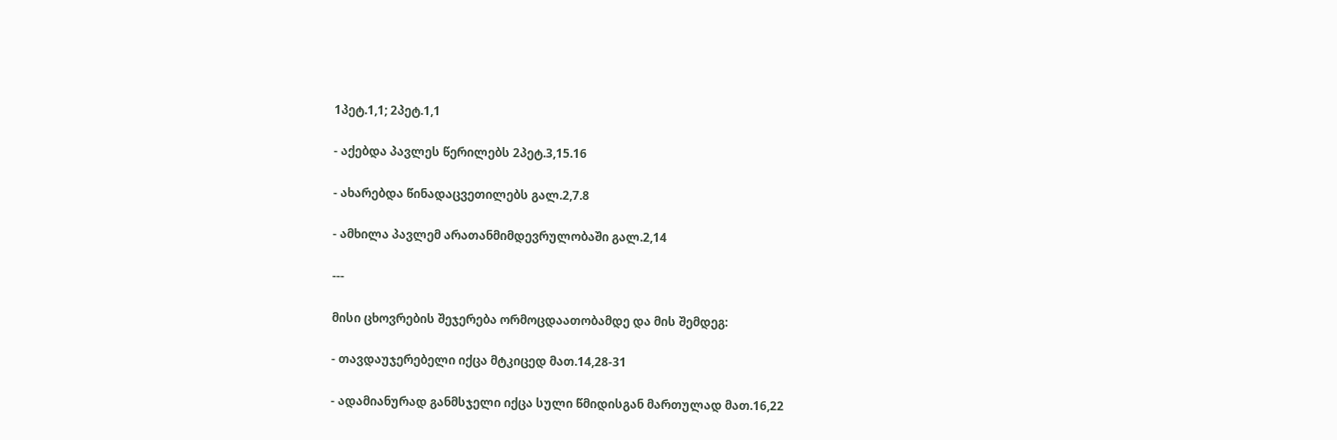1პეტ.1,1; 2პეტ.1,1

- აქებდა პავლეს წერილებს 2პეტ.3,15.16

- ახარებდა წინადაცვეთილებს გალ.2,7.8

- ამხილა პავლემ არათანმიმდევრულობაში გალ.2,14

---

მისი ცხოვრების შეჯერება ორმოცდაათობამდე და მის შემდეგ:

- თავდაუჯერებელი იქცა მტკიცედ მათ.14,28-31

- ადამიანურად განმსჯელი იქცა სული წმიდისგან მართულად მათ.16,22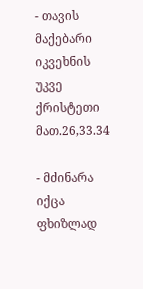- თავის მაქებარი იკვეხნის უკვე ქრისტეთი მათ.26,33.34

- მძინარა იქცა ფხიზლად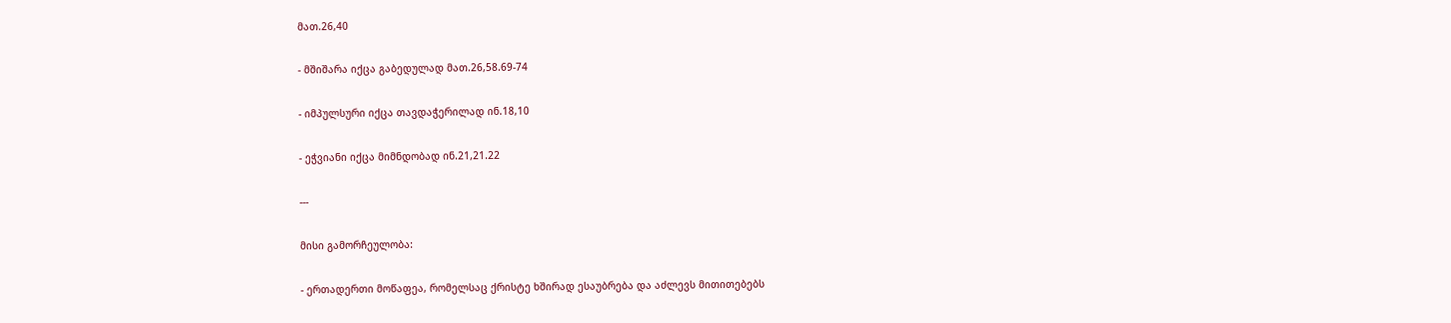მათ.26,40

- მშიშარა იქცა გაბედულად მათ.26,58.69-74

- იმპულსური იქცა თავდაჭერილად ინ.18,10

- ეჭვიანი იქცა მიმნდობად ინ.21,21.22

---

მისი გამორჩეულობა:

- ერთადერთი მოწაფეა, რომელსაც ქრისტე ხშირად ესაუბრება და აძლევს მითითებებს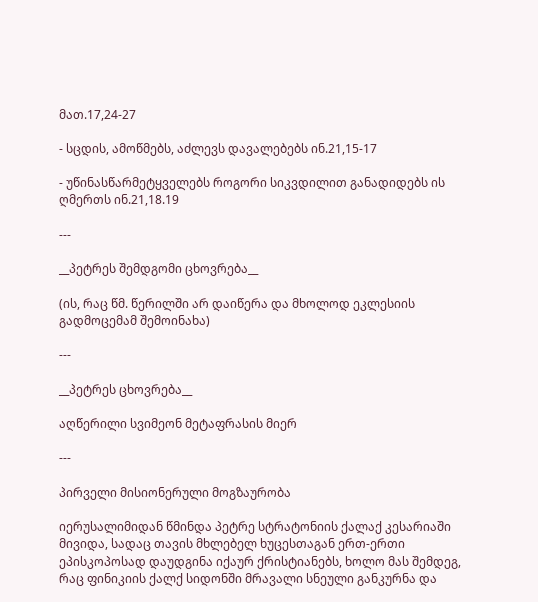მათ.17,24-27

- სცდის, ამოწმებს, აძლევს დავალებებს ინ.21,15-17

- უწინასწარმეტყველებს როგორი სიკვდილით განადიდებს ის ღმერთს ინ.21,18.19

---

__პეტრეს შემდგომი ცხოვრება__

(ის, რაც წმ. წერილში არ დაიწერა და მხოლოდ ეკლესიის გადმოცემამ შემოინახა)

---

__პეტრეს ცხოვრება__

აღწერილი სვიმეონ მეტაფრასის მიერ

---

პირველი მისიონერული მოგზაურობა

იერუსალიმიდან წმინდა პეტრე სტრატონიის ქალაქ კესარიაში მივიდა, სადაც თავის მხლებელ ხუცესთაგან ერთ-ერთი ეპისკოპოსად დაუდგინა იქაურ ქრისტიანებს, ხოლო მას შემდეგ, რაც ფინიკიის ქალქ სიდონში მრავალი სნეული განკურნა და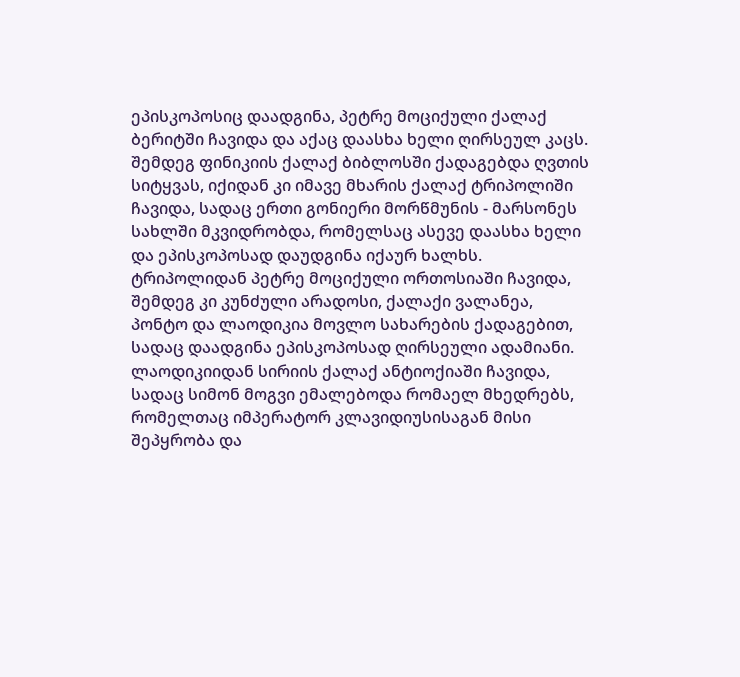ეპისკოპოსიც დაადგინა, პეტრე მოციქული ქალაქ ბერიტში ჩავიდა და აქაც დაასხა ხელი ღირსეულ კაცს. შემდეგ ფინიკიის ქალაქ ბიბლოსში ქადაგებდა ღვთის სიტყვას, იქიდან კი იმავე მხარის ქალაქ ტრიპოლიში ჩავიდა, სადაც ერთი გონიერი მორწმუნის - მარსონეს სახლში მკვიდრობდა, რომელსაც ასევე დაასხა ხელი და ეპისკოპოსად დაუდგინა იქაურ ხალხს. ტრიპოლიდან პეტრე მოციქული ორთოსიაში ჩავიდა, შემდეგ კი კუნძული არადოსი, ქალაქი ვალანეა, პონტო და ლაოდიკია მოვლო სახარების ქადაგებით, სადაც დაადგინა ეპისკოპოსად ღირსეული ადამიანი. ლაოდიკიიდან სირიის ქალაქ ანტიოქიაში ჩავიდა, სადაც სიმონ მოგვი ემალებოდა რომაელ მხედრებს, რომელთაც იმპერატორ კლავიდიუსისაგან მისი შეპყრობა და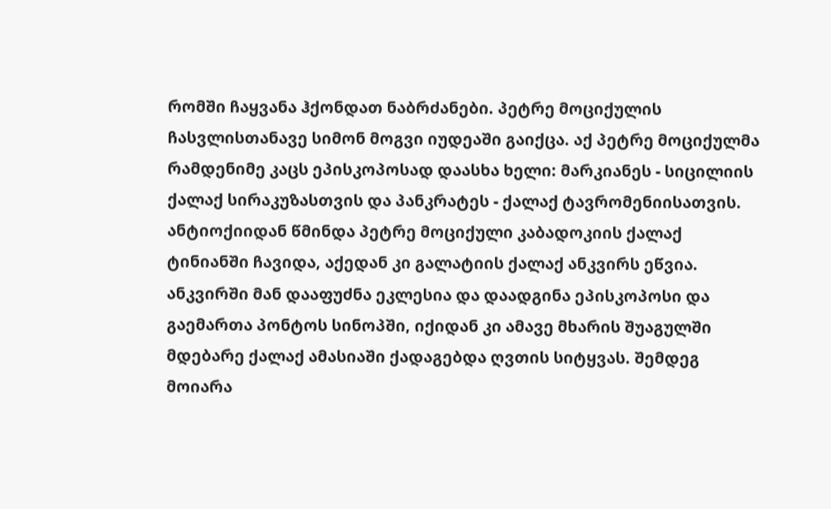რომში ჩაყვანა ჰქონდათ ნაბრძანები. პეტრე მოციქულის ჩასვლისთანავე სიმონ მოგვი იუდეაში გაიქცა. აქ პეტრე მოციქულმა რამდენიმე კაცს ეპისკოპოსად დაასხა ხელი: მარკიანეს - სიცილიის ქალაქ სირაკუზასთვის და პანკრატეს - ქალაქ ტავრომენიისათვის. ანტიოქიიდან წმინდა პეტრე მოციქული კაბადოკიის ქალაქ ტინიანში ჩავიდა, აქედან კი გალატიის ქალაქ ანკვირს ეწვია. ანკვირში მან დააფუძნა ეკლესია და დაადგინა ეპისკოპოსი და გაემართა პონტოს სინოპში, იქიდან კი ამავე მხარის შუაგულში მდებარე ქალაქ ამასიაში ქადაგებდა ღვთის სიტყვას. შემდეგ მოიარა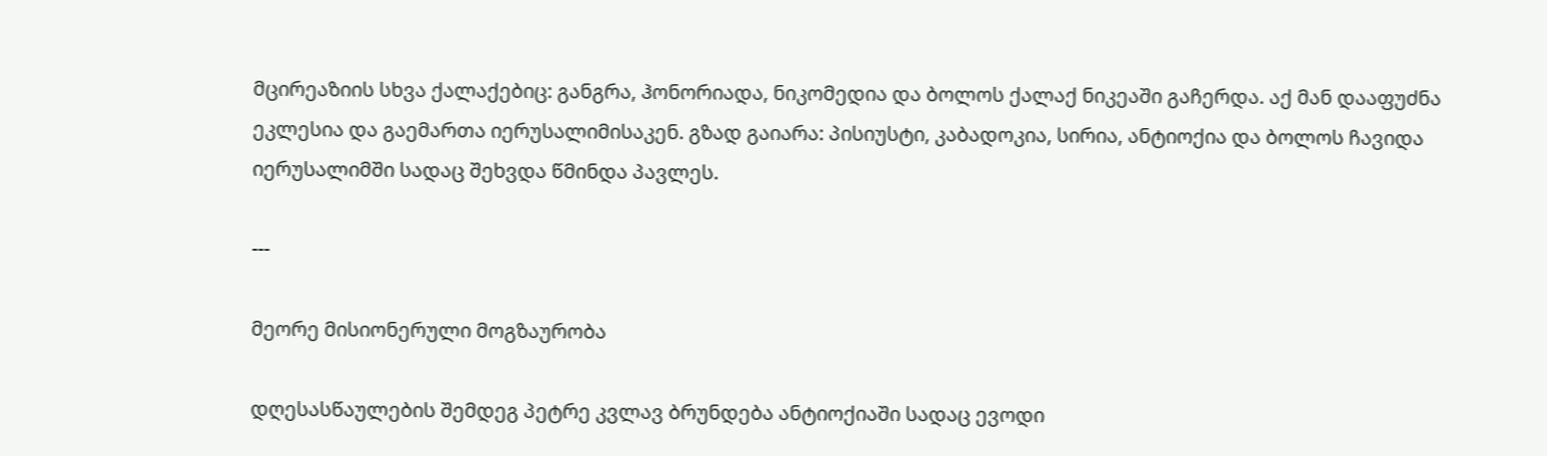მცირეაზიის სხვა ქალაქებიც: განგრა, ჰონორიადა, ნიკომედია და ბოლოს ქალაქ ნიკეაში გაჩერდა. აქ მან დააფუძნა ეკლესია და გაემართა იერუსალიმისაკენ. გზად გაიარა: პისიუსტი, კაბადოკია, სირია, ანტიოქია და ბოლოს ჩავიდა იერუსალიმში სადაც შეხვდა წმინდა პავლეს.

---

მეორე მისიონერული მოგზაურობა

დღესასწაულების შემდეგ პეტრე კვლავ ბრუნდება ანტიოქიაში სადაც ევოდი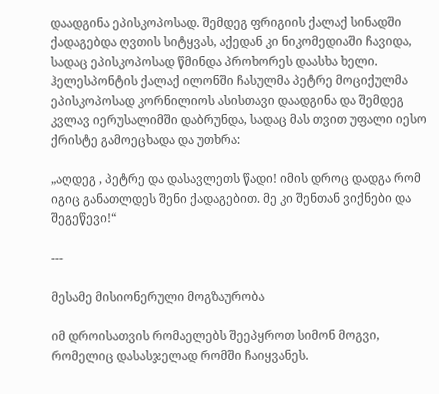დაადგინა ეპისკოპოსად. შემდეგ ფრიგიის ქალაქ სინადში ქადაგებდა ღვთის სიტყვას, აქედან კი ნიკომედიაში ჩავიდა, სადაც ეპისკოპოსად წმინდა პროხორეს დაასხა ხელი. ჰელესპონტის ქალაქ ილონში ჩასულმა პეტრე მოციქულმა ეპისკოპოსად კორნილიოს ასისთავი დაადგინა და შემდეგ კვლავ იერუსალიმში დაბრუნდა, სადაც მას თვით უფალი იესო ქრისტე გამოეცხადა და უთხრა:

„აღდეგ , პეტრე და დასავლეთს წადი! იმის დროც დადგა რომ იგიც განათლდეს შენი ქადაგებით. მე კი შენთან ვიქნები და შეგეწევი!“

---

მესამე მისიონერული მოგზაურობა

იმ დროისათვის რომაელებს შეეპყროთ სიმონ მოგვი, რომელიც დასასჯელად რომში ჩაიყვანეს.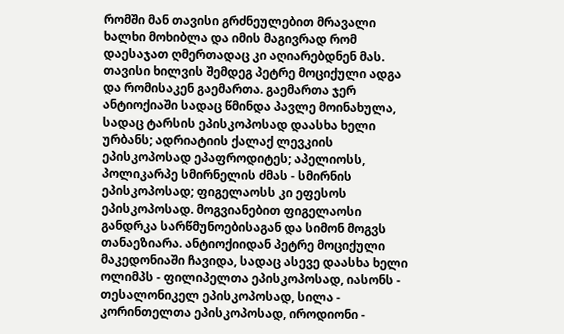რომში მან თავისი გრძნეულებით მრავალი ხალხი მოხიბლა და იმის მაგივრად რომ დაესაჯათ ღმერთადაც კი აღიარებდნენ მას. თავისი ხილვის შემდეგ პეტრე მოციქული ადგა და რომისაკენ გაემართა. გაემართა ჯერ ანტიოქიაში სადაც წმინდა პავლე მოინახულა, სადაც ტარსის ეპისკოპოსად დაასხა ხელი ურბანს; ადრიატიის ქალაქ ლევკიის ეპისკოპოსად ეპაფროდიტეს; აპელიოსს, პოლიკარპე სმირნელის ძმას - სმირნის ეპისკოპოსად; ფიგელაოსს კი ეფესოს ეპისკოპოსად. მოგვიანებით ფიგელაოსი განდრკა სარწმუნოებისაგან და სიმონ მოგვს თანაეზიარა. ანტიოქიიდან პეტრე მოციქული მაკედონიაში ჩავიდა, სადაც ასევე დაასხა ხელი ოლიმპს - ფილიპელთა ეპისკოპოსად, იასონს - თესალონიკელ ეპისკოპოსად, სილა - კორინთელთა ეპისკოპოსად, იროდიონი -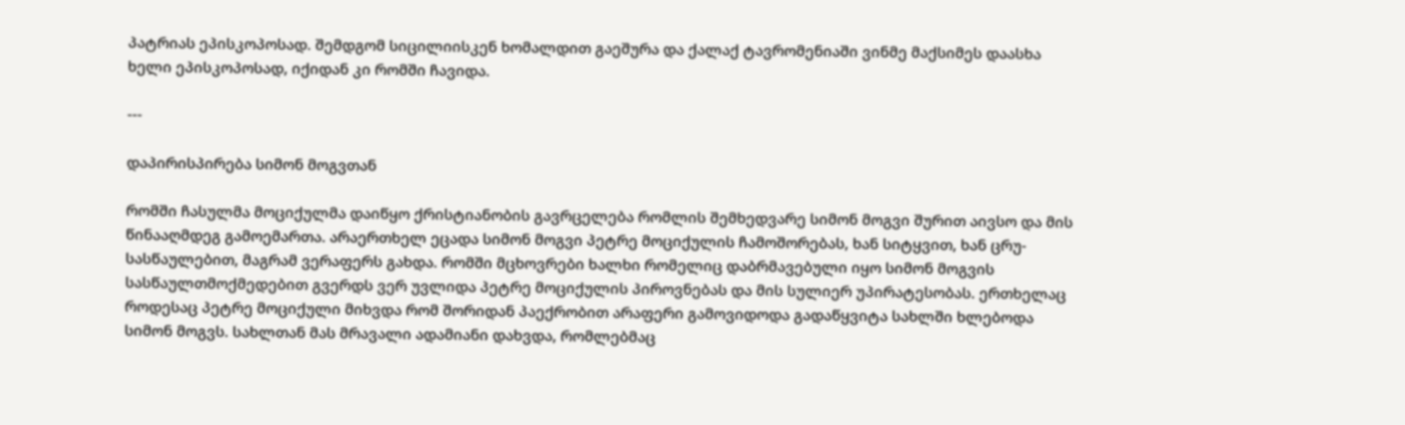პატრიას ეპისკოპოსად. შემდგომ სიცილიისკენ ხომალდით გაეშურა და ქალაქ ტავრომენიაში ვინმე მაქსიმეს დაასხა ხელი ეპისკოპოსად, იქიდან კი რომში ჩავიდა.

---

დაპირისპირება სიმონ მოგვთან

რომში ჩასულმა მოციქულმა დაიწყო ქრისტიანობის გავრცელება რომლის შემხედვარე სიმონ მოგვი შურით აივსო და მის წინააღმდეგ გამოემართა. არაერთხელ ეცადა სიმონ მოგვი პეტრე მოციქულის ჩამოშორებას, ხან სიტყვით, ხან ცრუ-სასწაულებით, მაგრამ ვერაფერს გახდა. რომში მცხოვრები ხალხი რომელიც დაბრმავებული იყო სიმონ მოგვის სასწაულთმოქმედებით გვერდს ვერ უვლიდა პეტრე მოციქულის პიროვნებას და მის სულიერ უპირატესობას. ერთხელაც როდესაც პეტრე მოციქული მიხვდა რომ შორიდან პაექრობით არაფერი გამოვიდოდა გადაწყვიტა სახლში ხლებოდა სიმონ მოგვს. სახლთან მას მრავალი ადამიანი დახვდა, რომლებმაც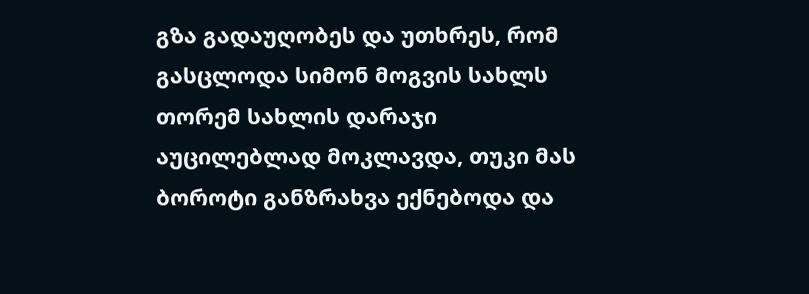გზა გადაუღობეს და უთხრეს, რომ გასცლოდა სიმონ მოგვის სახლს თორემ სახლის დარაჯი აუცილებლად მოკლავდა, თუკი მას ბოროტი განზრახვა ექნებოდა და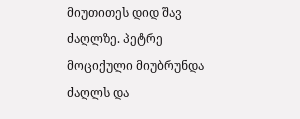მიუთითეს დიდ შავ ძაღლზე. პეტრე მოციქული მიუბრუნდა ძაღლს და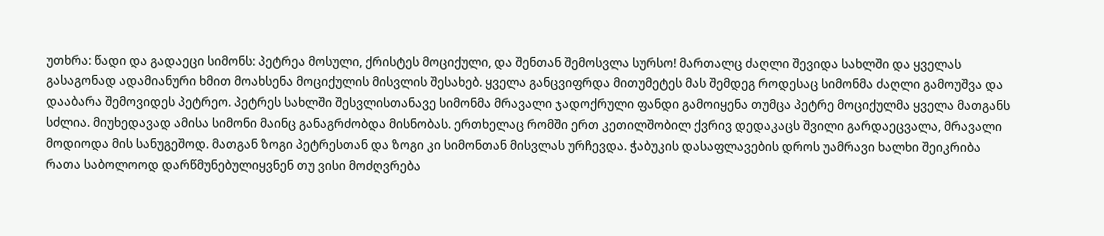უთხრა: წადი და გადაეცი სიმონს: პეტრეა მოსული, ქრისტეს მოციქული, და შენთან შემოსვლა სურსო! მართალც ძაღლი შევიდა სახლში და ყველას გასაგონად ადამიანური ხმით მოახსენა მოციქულის მისვლის შესახებ. ყველა განცვიფრდა მითუმეტეს მას შემდეგ როდესაც სიმონმა ძაღლი გამოუშვა და დააბარა შემოვიდეს პეტრეო. პეტრეს სახლში შესვლისთანავე სიმონმა მრავალი ჯადოქრული ფანდი გამოიყენა თუმცა პეტრე მოციქულმა ყველა მათგანს სძლია. მიუხედავად ამისა სიმონი მაინც განაგრძობდა მისნობას. ერთხელაც რომში ერთ კეთილშობილ ქვრივ დედაკაცს შვილი გარდაეცვალა, მრავალი მოდიოდა მის სანუგეშოდ. მათგან ზოგი პეტრესთან და ზოგი კი სიმონთან მისვლას ურჩევდა. ჭაბუკის დასაფლავების დროს უამრავი ხალხი შეიკრიბა რათა საბოლოოდ დარწმუნებულიყვნენ თუ ვისი მოძღვრება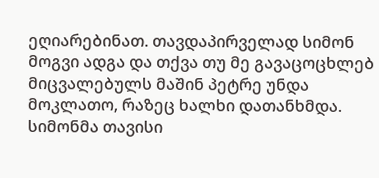ეღიარებინათ. თავდაპირველად სიმონ მოგვი ადგა და თქვა თუ მე გავაცოცხლებ მიცვალებულს მაშინ პეტრე უნდა მოკლათო, რაზეც ხალხი დათანხმდა. სიმონმა თავისი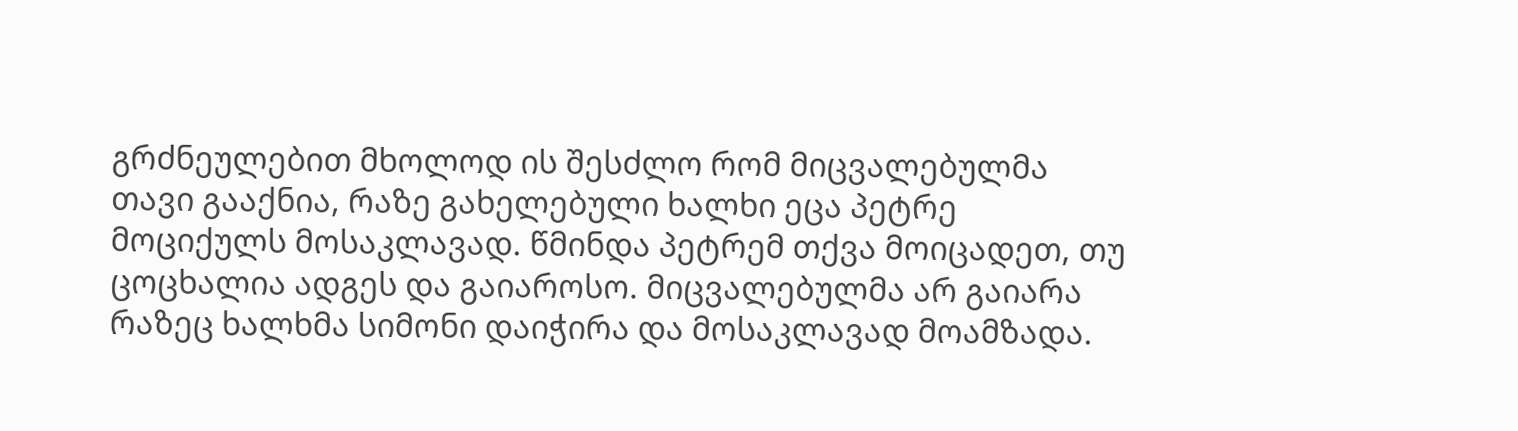გრძნეულებით მხოლოდ ის შესძლო რომ მიცვალებულმა თავი გააქნია, რაზე გახელებული ხალხი ეცა პეტრე მოციქულს მოსაკლავად. წმინდა პეტრემ თქვა მოიცადეთ, თუ ცოცხალია ადგეს და გაიაროსო. მიცვალებულმა არ გაიარა რაზეც ხალხმა სიმონი დაიჭირა და მოსაკლავად მოამზადა.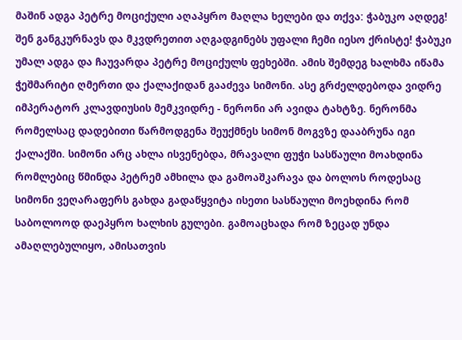მაშინ ადგა პეტრე მოციქული აღაპყრო მაღლა ხელები და თქვა: ჭაბუკო აღდეგ! შენ განგკურნავს და მკვდრეთით აღგადგინებს უფალი ჩემი იესო ქრისტე! ჭაბუკი უმალ ადგა და ჩაუვარდა პეტრე მოციქულს ფეხებში. ამის შემდეგ ხალხმა იწამა ჭეშმარიტი ღმერთი და ქალაქიდან გააძევა სიმონი. ასე გრძელდებოდა ვიდრე იმპერატორ კლავდიუსის მემკვიდრე - ნერონი არ ავიდა ტახტზე. ნერონმა რომელსაც დადებითი წარმოდგენა შეუქმნეს სიმონ მოგვზე დააბრუნა იგი ქალაქში. სიმონი არც ახლა ისვენებდა, მრავალი ფუჭი სასწაული მოახდინა რომლებიც წმინდა პეტრემ ამხილა და გამოაშკარავა და ბოლოს როდესაც სიმონი ვეღარაფერს გახდა გადაწყვიტა ისეთი სასწაული მოეხდინა რომ საბოლოოდ დაეპყრო ხალხის გულები. გამოაცხადა რომ ზეცად უნდა ამაღლებულიყო, ამისათვის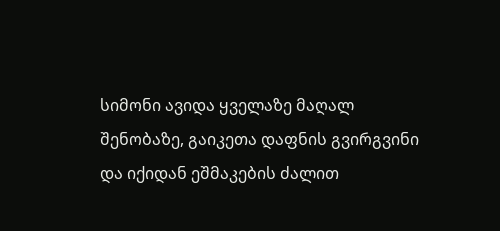სიმონი ავიდა ყველაზე მაღალ შენობაზე, გაიკეთა დაფნის გვირგვინი და იქიდან ეშმაკების ძალით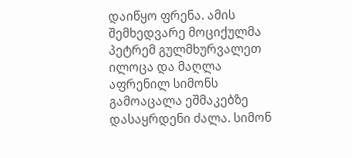დაიწყო ფრენა. ამის შემხედვარე მოციქულმა პეტრემ გულმხურვალეთ ილოცა და მაღლა აფრენილ სიმონს გამოაცალა ეშმაკებზე დასაყრდენი ძალა. სიმონ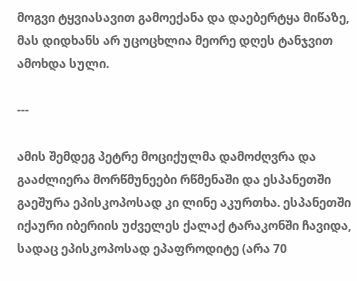მოგვი ტყვიასავით გამოექანა და დაებერტყა მიწაზე, მას დიდხანს არ უცოცხლია მეორე დღეს ტანჯვით ამოხდა სული.

---

ამის შემდეგ პეტრე მოციქულმა დამოძღვრა და გააძლიერა მორწმუნეები რწმენაში და ესპანეთში გაეშურა ეპისკოპოსად კი ლინე აკურთხა. ესპანეთში იქაური იბერიის უძველეს ქალაქ ტარაკონში ჩავიდა, სადაც ეპისკოპოსად ეპაფროდიტე (არა 70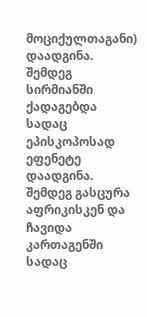მოციქულთაგანი) დაადგინა. შემდეგ სირმიანში ქადაგებდა სადაც ეპისკოპოსად ეფენეტე დაადგინა. შემდეგ გასცურა აფრიკისკენ და ჩავიდა კართაგენში სადაც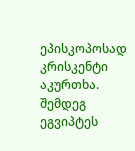ეპისკოპოსად კრისკენტი აკურთხა. შემდეგ ეგვიპტეს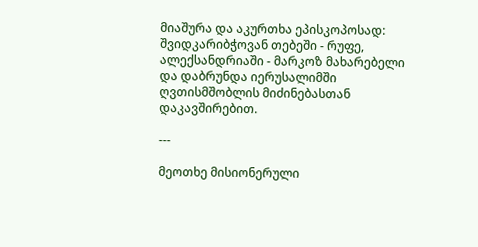მიაშურა და აკურთხა ეპისკოპოსად: შვიდკარიბჭოვან თებეში - რუფე, ალექსანდრიაში - მარკოზ მახარებელი და დაბრუნდა იერუსალიმში ღვთისმშობლის მიძინებასთან დაკავშირებით.

---

მეოთხე მისიონერული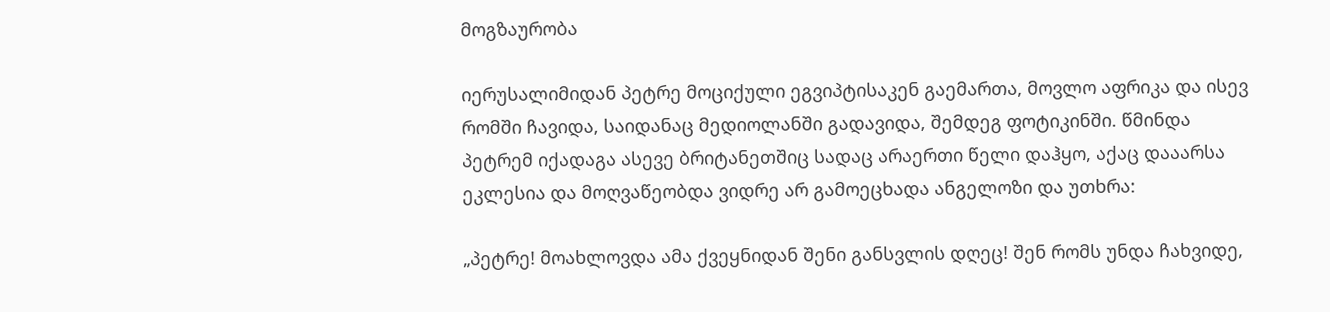მოგზაურობა

იერუსალიმიდან პეტრე მოციქული ეგვიპტისაკენ გაემართა, მოვლო აფრიკა და ისევ რომში ჩავიდა, საიდანაც მედიოლანში გადავიდა, შემდეგ ფოტიკინში. წმინდა პეტრემ იქადაგა ასევე ბრიტანეთშიც სადაც არაერთი წელი დაჰყო, აქაც დააარსა ეკლესია და მოღვაწეობდა ვიდრე არ გამოეცხადა ანგელოზი და უთხრა:

„პეტრე! მოახლოვდა ამა ქვეყნიდან შენი განსვლის დღეც! შენ რომს უნდა ჩახვიდე,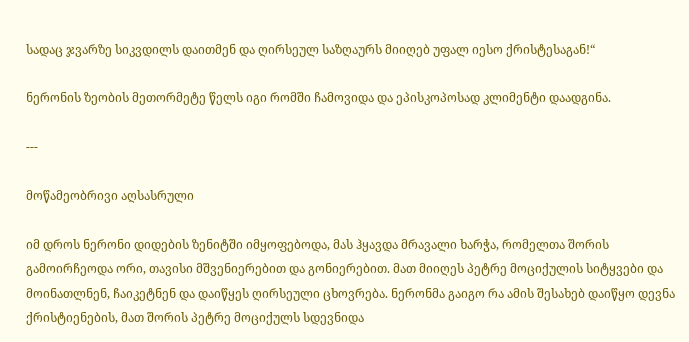სადაც ჯვარზე სიკვდილს დაითმენ და ღირსეულ საზღაურს მიიღებ უფალ იესო ქრისტესაგან!“

ნერონის ზეობის მეთორმეტე წელს იგი რომში ჩამოვიდა და ეპისკოპოსად კლიმენტი დაადგინა.

---

მოწამეობრივი აღსასრული

იმ დროს ნერონი დიდების ზენიტში იმყოფებოდა, მას ჰყავდა მრავალი ხარჭა, რომელთა შორის გამოირჩეოდა ორი, თავისი მშვენიერებით და გონიერებით. მათ მიიღეს პეტრე მოციქულის სიტყვები და მოინათლნენ, ჩაიკეტნენ და დაიწყეს ღირსეული ცხოვრება. ნერონმა გაიგო რა ამის შესახებ დაიწყო დევნა ქრისტიენების, მათ შორის პეტრე მოციქულს სდევნიდა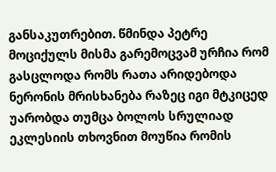განსაკუთრებით. წმინდა პეტრე მოციქულს მისმა გარემოცვამ ურჩია რომ გასცლოდა რომს რათა არიდებოდა ნერონის მრისხანება რაზეც იგი მტკიცედ უარობდა თუმცა ბოლოს სრულიად ეკლესიის თხოვნით მოუწია რომის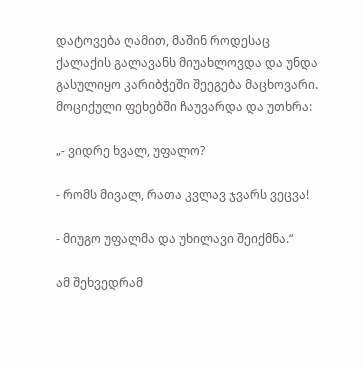დატოვება ღამით, მაშინ როდესაც ქალაქის გალავანს მიუახლოვდა და უნდა გასულიყო კარიბჭეში შეეგება მაცხოვარი. მოციქული ფეხებში ჩაუვარდა და უთხრა:

„- ვიდრე ხვალ, უფალო?

- რომს მივალ, რათა კვლავ ჯვარს ვეცვა!

- მიუგო უფალმა და უხილავი შეიქმნა.“

ამ შეხვედრამ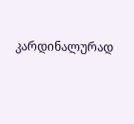კარდინალურად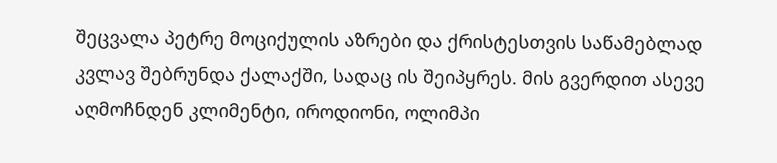შეცვალა პეტრე მოციქულის აზრები და ქრისტესთვის საწამებლად კვლავ შებრუნდა ქალაქში, სადაც ის შეიპყრეს. მის გვერდით ასევე აღმოჩნდენ კლიმენტი, იროდიონი, ოლიმპი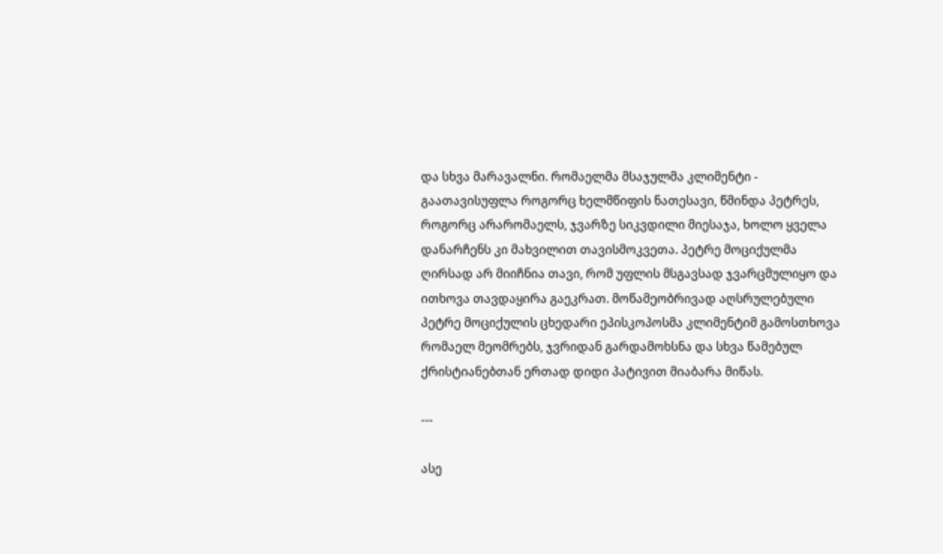და სხვა მარავალნი. რომაელმა მსაჯულმა კლიმენტი - გაათავისუფლა როგორც ხელმწიფის ნათესავი, წმინდა პეტრეს, როგორც არარომაელს, ჯვარზე სიკვდილი მიესაჯა, ხოლო ყველა დანარჩენს კი მახვილით თავისმოკვეთა. პეტრე მოციქულმა ღირსად არ მიიჩნია თავი, რომ უფლის მსგავსად ჯვარცმულიყო და ითხოვა თავდაყირა გაეკრათ. მოწამეობრივად აღსრულებული პეტრე მოციქულის ცხედარი ეპისკოპოსმა კლიმენტიმ გამოსთხოვა რომაელ მეომრებს, ჯვრიდან გარდამოხსნა და სხვა წამებულ ქრისტიანებთან ერთად დიდი პატივით მიაბარა მიწას.

---

ასე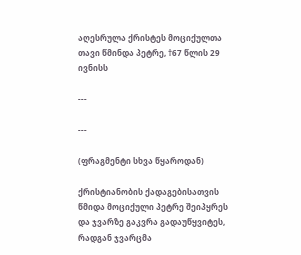აღესრულა ქრისტეს მოციქულთა თავი წმინდა პეტრე, †67 წლის 29 ივნისს

---

---

(ფრაგმენტი სხვა წყაროდან)

ქრისტიანობის ქადაგებისათვის წმიდა მოციქული პეტრე შეიპყრეს და ჯვარზე გაკვრა გადაუწყვიტეს, რადგან ჯვარცმა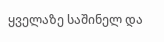ყველაზე საშინელ და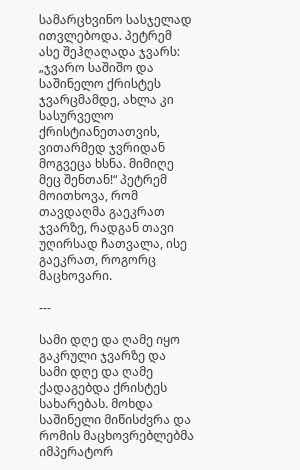სამარცხვინო სასჯელად ითვლებოდა. პეტრემ ასე შეჰღაღადა ჯვარს: „ჯვარო საშიშო და საშინელო ქრისტეს ჯვარცმამდე, ახლა კი სასურველო ქრისტიანეთათვის, ვითარმედ ჯვრიდან მოგვეცა ხსნა. მიმიღე მეც შენთან!“ პეტრემ მოითხოვა, რომ თავდაღმა გაეკრათ ჯვარზე, რადგან თავი უღირსად ჩათვალა, ისე გაეკრათ, როგორც მაცხოვარი.

---

სამი დღე და ღამე იყო გაკრული ჯვარზე და სამი დღე და ღამე ქადაგებდა ქრისტეს სახარებას. მოხდა საშინელი მიწისძვრა და რომის მაცხოვრებლებმა იმპერატორ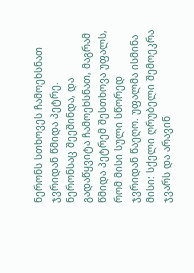ნერონს სთხოვეს ჩამოეხსნათ ჯვრიდან წმიდა პეტრე. ნერონსაც შეეშინდა, და გადაწყვიტა ჩამოეხსნათ, მაგრამ წმიდა პეტრემ შესთხოვა უფალს, რომ მისი სული სწორედ ჯვრიდან წაეღო. უფალმა ისმინა მისი: სქელი ღრუბელი შემოეკრა ჯვარს და არავინ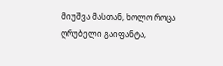მიუშვა მასთან, ხოლო როცა ღრუბელი გაიფანტა,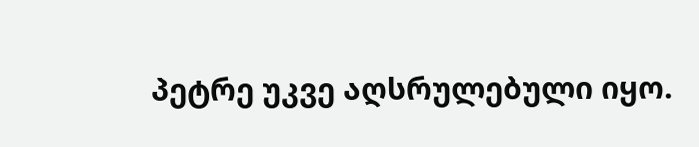პეტრე უკვე აღსრულებული იყო.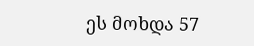ეს მოხდა 57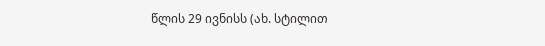წლის 29 ივნისს (ახ. სტილით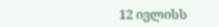12 ივლისს